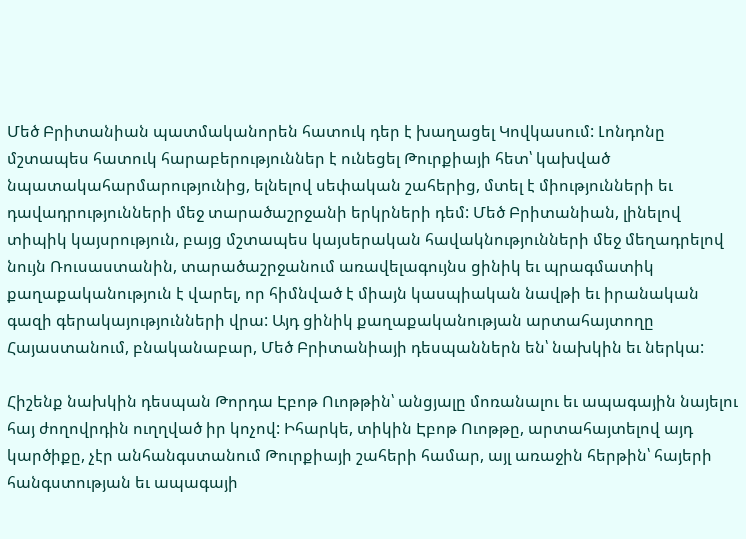Մեծ Բրիտանիան պատմականորեն հատուկ դեր է խաղացել Կովկասում: Լոնդոնը մշտապես հատուկ հարաբերություններ է ունեցել Թուրքիայի հետ՝ կախված նպատակահարմարությունից, ելնելով սեփական շահերից, մտել է միությունների եւ դավադրությունների մեջ տարածաշրջանի երկրների դեմ: Մեծ Բրիտանիան, լինելով տիպիկ կայսրություն, բայց մշտապես կայսերական հավակնությունների մեջ մեղադրելով նույն Ռուսաստանին, տարածաշրջանում առավելագույնս ցինիկ եւ պրագմատիկ քաղաքականություն է վարել, որ հիմնված է միայն կասպիական նավթի եւ իրանական գազի գերակայությունների վրա: Այդ ցինիկ քաղաքականության արտահայտողը Հայաստանում, բնականաբար, Մեծ Բրիտանիայի դեսպաններն են՝ նախկին եւ ներկա:

Հիշենք նախկին դեսպան Թորդա Էբոթ Ուոթթին՝ անցյալը մոռանալու եւ ապագային նայելու հայ ժողովրդին ուղղված իր կոչով: Իհարկե, տիկին Էբոթ Ուոթթը, արտահայտելով այդ կարծիքը, չէր անհանգստանում Թուրքիայի շահերի համար, այլ առաջին հերթին՝ հայերի հանգստության եւ ապագայի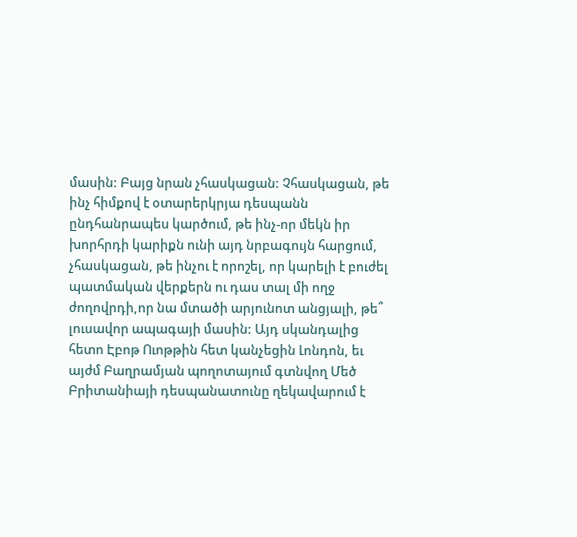մասին: Բայց նրան չհասկացան: Չհասկացան, թե ինչ հիմքով է օտարերկրյա դեսպանն ընդհանրապես կարծում, թե ինչ-որ մեկն իր խորհրդի կարիքն ունի այդ նրբագույն հարցում, չհասկացան, թե ինչու է որոշել, որ կարելի է բուժել պատմական վերքերն ու դաս տալ մի ողջ ժողովրդի,որ նա մտածի արյունոտ անցյալի, թե՞ լուսավոր ապագայի մասին: Այդ սկանդալից հետո Էբոթ Ուոթթին հետ կանչեցին Լոնդոն, եւ այժմ Բաղրամյան պողոտայում գտնվող Մեծ Բրիտանիայի դեսպանատունը ղեկավարում է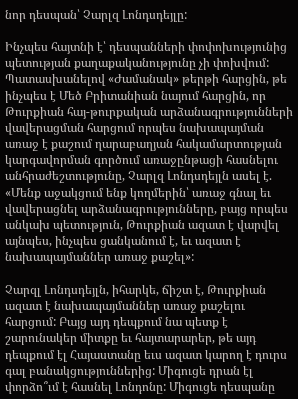նոր դեսպան՝ Չարլզ Լոնդսդեյլը:

Ինչպես հայտնի է՝ դեսպանների փոփոխությունից պետության քաղաքականությունը չի փոխվում: Պատասխանելով «Ժամանակ» թերթի հարցին, թե ինչպես է Մեծ Բրիտանիան նայում հարցին, որ Թուրքիան հայ-թուրքական արձանագրությունների վավերացման հարցում որպես նախապայման առաջ է քաշում ղարաբաղյան հակամարտության կարգավորման գործում առաջընթացի հասնելու անհրաժեշտությունը, Չարլզ Լոնդսդեյլն ասել է. «Մենք աջակցում ենք կողմերին՝ առաջ գնալ եւ վավերացնել արձանագրությունները, բայց որպես անկախ պետություն, Թուրքիան ազատ է վարվել այնպես, ինչպես ցանկանում է, եւ ազատ է նախապայմաններ առաջ քաշել»:

Չարզլ Լոնդսդեյլն, իհարկե, ճիշտ է, Թուրքիան ազատ է նախապայմաններ առաջ քաշելու հարցում: Բայց այդ դեպքում նա պետք է շարունակեր միտքը եւ հայտարարեր, թե այդ դեպքում էլ Հայաստանը եւս ազատ կարող է դուրս գալ բանակցություններից: Միգուցե դրան էլ փորձո՞ւմ է հասնել Լոնդոնը: Միգուցե դեսպանը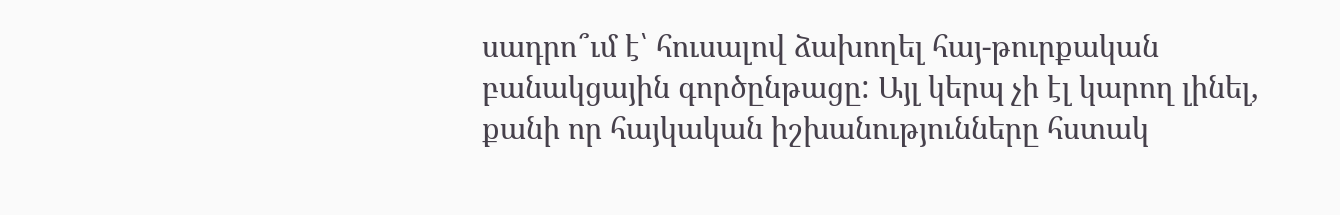սադրո՞ւմ է՝ հուսալով ձախողել հայ-թուրքական բանակցային գործընթացը: Այլ կերպ չի էլ կարող լինել, քանի որ հայկական իշխանությունները հստակ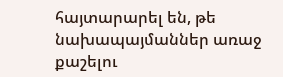հայտարարել են, թե նախապայմաններ առաջ քաշելու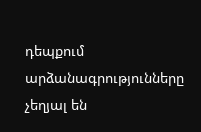դեպքում արձանագրությունները չեղյալ են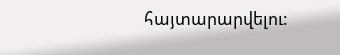հայտարարվելու: